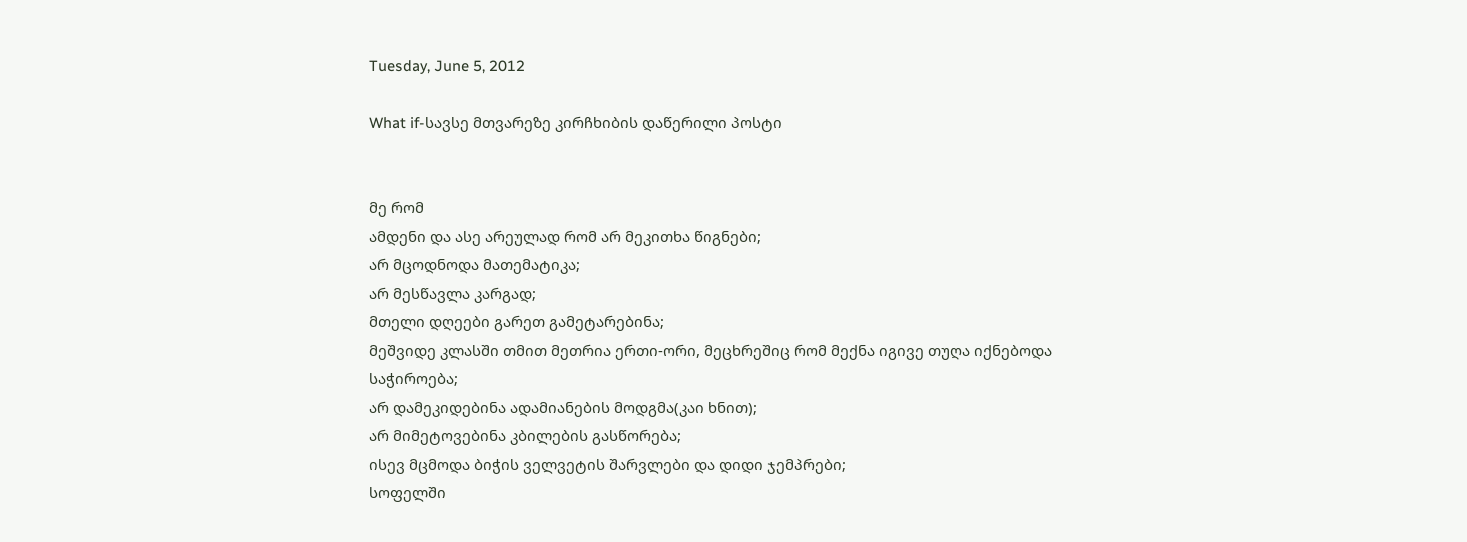Tuesday, June 5, 2012

What if-სავსე მთვარეზე კირჩხიბის დაწერილი პოსტი


მე რომ
ამდენი და ასე არეულად რომ არ მეკითხა წიგნები;
არ მცოდნოდა მათემატიკა;
არ მესწავლა კარგად;
მთელი დღეები გარეთ გამეტარებინა;
მეშვიდე კლასში თმით მეთრია ერთი-ორი, მეცხრეშიც რომ მექნა იგივე თუღა იქნებოდა საჭიროება;
არ დამეკიდებინა ადამიანების მოდგმა(კაი ხნით);
არ მიმეტოვებინა კბილების გასწორება;
ისევ მცმოდა ბიჭის ველვეტის შარვლები და დიდი ჯემპრები;
სოფელში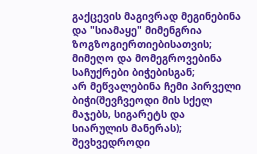გაქცევის მაგივრად მეგინებინა და "სიამაყე" მიმენგრია ზოგზოგიერთიებისათვის;
მიმეღო და მომეგროვებინა საჩუქრები ბიჭებისგან;
არ მეწვალებინა ჩემი პირველი ბიჭი(შევჩვეოდი მის სქელ მაჯებს, სიგარეტს და სიარულის მანერას);
შევხვედროდი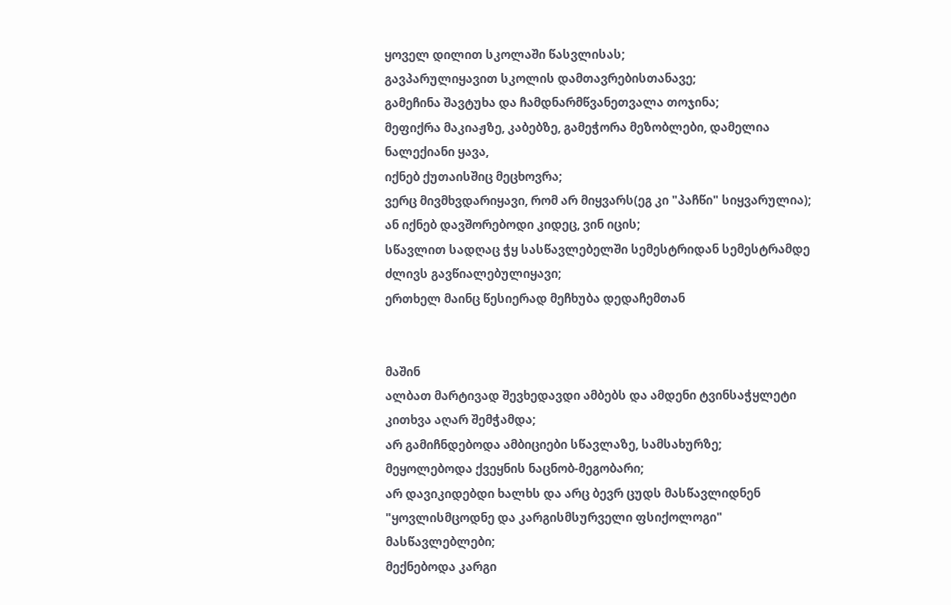ყოველ დილით სკოლაში წასვლისას;
გავპარულიყავით სკოლის დამთავრებისთანავე;
გამეჩინა შავტუხა და ჩამდნარმწვანეთვალა თოჯინა;
მეფიქრა მაკიაჟზე, კაბებზე, გამეჭორა მეზობლები, დამელია ნალექიანი ყავა,
იქნებ ქუთაისშიც მეცხოვრა;
ვერც მივმხვდარიყავი, რომ არ მიყვარს(ეგ კი "პაჩწი" სიყვარულია);
ან იქნებ დავშორებოდი კიდეც, ვინ იცის;
სწავლით სადღაც ჭყ სასწავლებელში სემესტრიდან სემესტრამდე ძლივს გავწიალებულიყავი;
ერთხელ მაინც წესიერად მეჩხუბა დედაჩემთან


მაშინ
ალბათ მარტივად შევხედავდი ამბებს და ამდენი ტვინსაჭყლეტი კითხვა აღარ შემჭამდა;
არ გამიჩნდებოდა ამბიციები სწავლაზე, სამსახურზე;
მეყოლებოდა ქვეყნის ნაცნობ-მეგობარი;
არ დავიკიდებდი ხალხს და არც ბევრ ცუდს მასწავლიდნენ "ყოვლისმცოდნე და კარგისმსურველი ფსიქოლოგი" მასწავლებლები;
მექნებოდა კარგი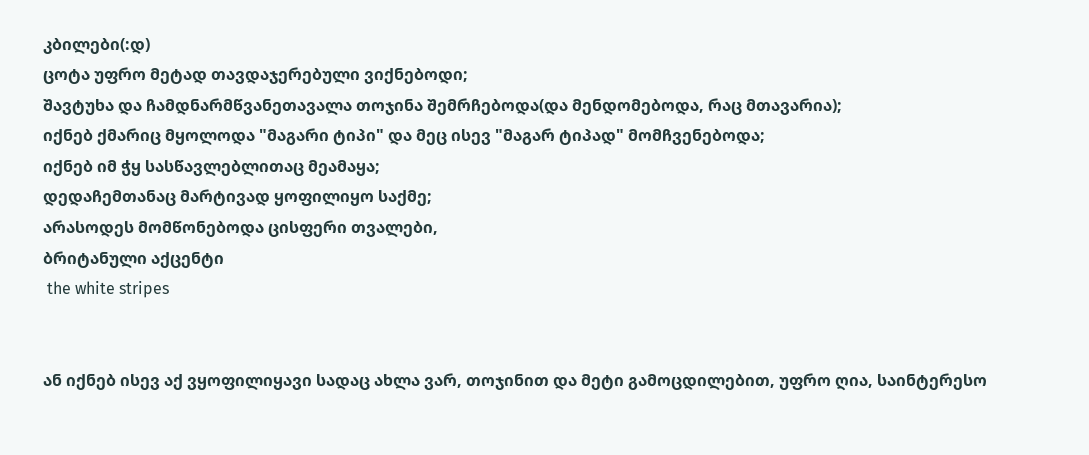კბილები(:დ)
ცოტა უფრო მეტად თავდაჯერებული ვიქნებოდი;
შავტუხა და ჩამდნარმწვანეთავალა თოჯინა შემრჩებოდა(და მენდომებოდა, რაც მთავარია);
იქნებ ქმარიც მყოლოდა "მაგარი ტიპი" და მეც ისევ "მაგარ ტიპად" მომჩვენებოდა;
იქნებ იმ ჭყ სასწავლებლითაც მეამაყა;
დედაჩემთანაც მარტივად ყოფილიყო საქმე;
არასოდეს მომწონებოდა ცისფერი თვალები,
ბრიტანული აქცენტი
 the white stripes


ან იქნებ ისევ აქ ვყოფილიყავი სადაც ახლა ვარ, თოჯინით და მეტი გამოცდილებით, უფრო ღია, საინტერესო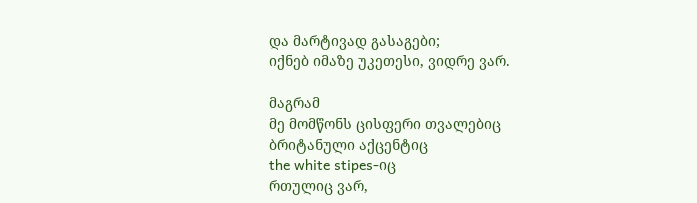და მარტივად გასაგები;
იქნებ იმაზე უკეთესი, ვიდრე ვარ.

მაგრამ
მე მომწონს ცისფერი თვალებიც
ბრიტანული აქცენტიც
the white stipes-იც
რთულიც ვარ,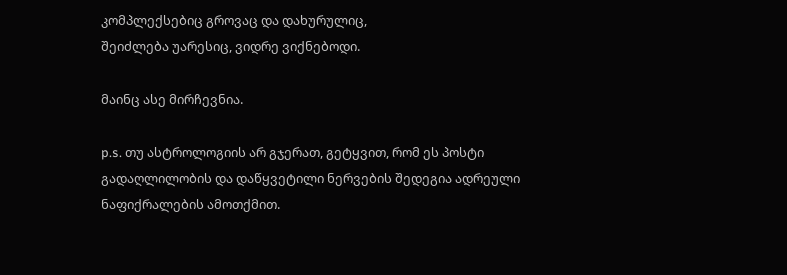კომპლექსებიც გროვაც და დახურულიც,
შეიძლება უარესიც, ვიდრე ვიქნებოდი.

მაინც ასე მირჩევნია.

p.s. თუ ასტროლოგიის არ გჯერათ, გეტყვით, რომ ეს პოსტი გადაღლილობის და დაწყვეტილი ნერვების შედეგია ადრეული ნაფიქრალების ამოთქმით.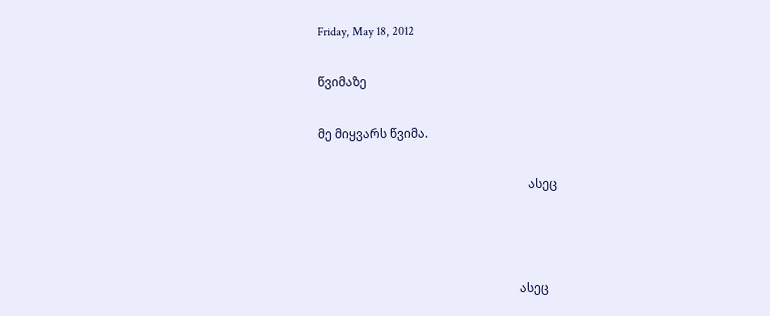Friday, May 18, 2012

წვიმაზე

მე მიყვარს წვიმა.

                                                                      ასეც



                                                                   ასეც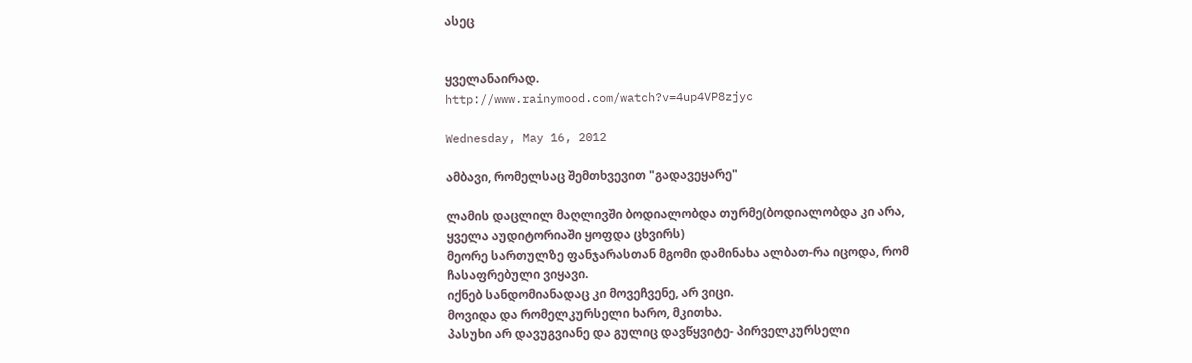ასეც


ყველანაირად.
http://www.rainymood.com/watch?v=4up4VP8zjyc

Wednesday, May 16, 2012

ამბავი, რომელსაც შემთხვევით "გადავეყარე"

ლამის დაცლილ მაღლივში ბოდიალობდა თურმე(ბოდიალობდა კი არა, ყველა აუდიტორიაში ყოფდა ცხვირს)
მეორე სართულზე ფანჯარასთან მგომი დამინახა ალბათ-რა იცოდა, რომ ჩასაფრებული ვიყავი.
იქნებ სანდომიანადაც კი მოვეჩვენე, არ ვიცი.
მოვიდა და რომელკურსელი ხარო, მკითხა.
პასუხი არ დავუგვიანე და გულიც დავწყვიტე- პირველკურსელი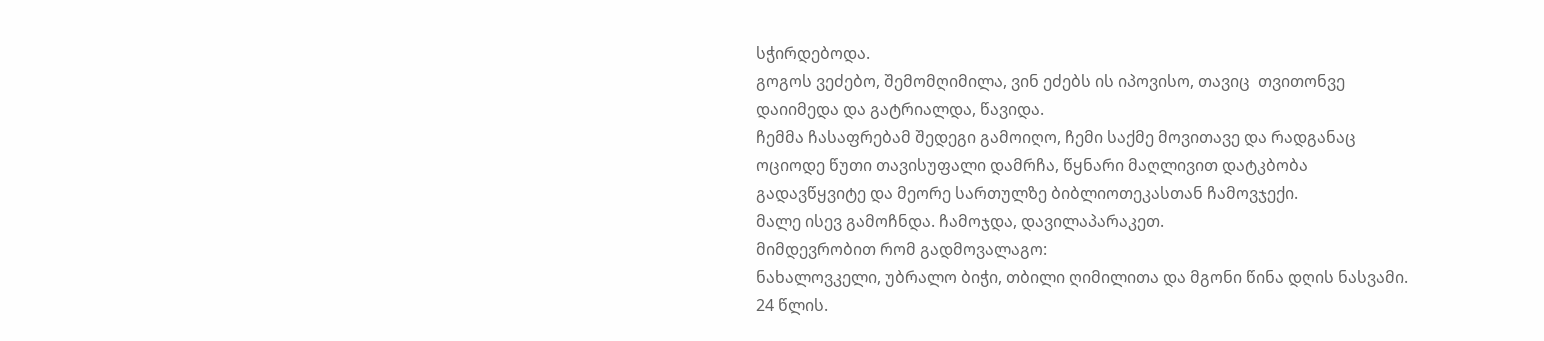სჭირდებოდა.
გოგოს ვეძებო, შემომღიმილა, ვინ ეძებს ის იპოვისო, თავიც  თვითონვე დაიიმედა და გატრიალდა, წავიდა.
ჩემმა ჩასაფრებამ შედეგი გამოიღო, ჩემი საქმე მოვითავე და რადგანაც ოციოდე წუთი თავისუფალი დამრჩა, წყნარი მაღლივით დატკბობა გადავწყვიტე და მეორე სართულზე ბიბლიოთეკასთან ჩამოვჯექი.
მალე ისევ გამოჩნდა. ჩამოჯდა, დავილაპარაკეთ.
მიმდევრობით რომ გადმოვალაგო:
ნახალოვკელი, უბრალო ბიჭი, თბილი ღიმილითა და მგონი წინა დღის ნასვამი.
24 წლის.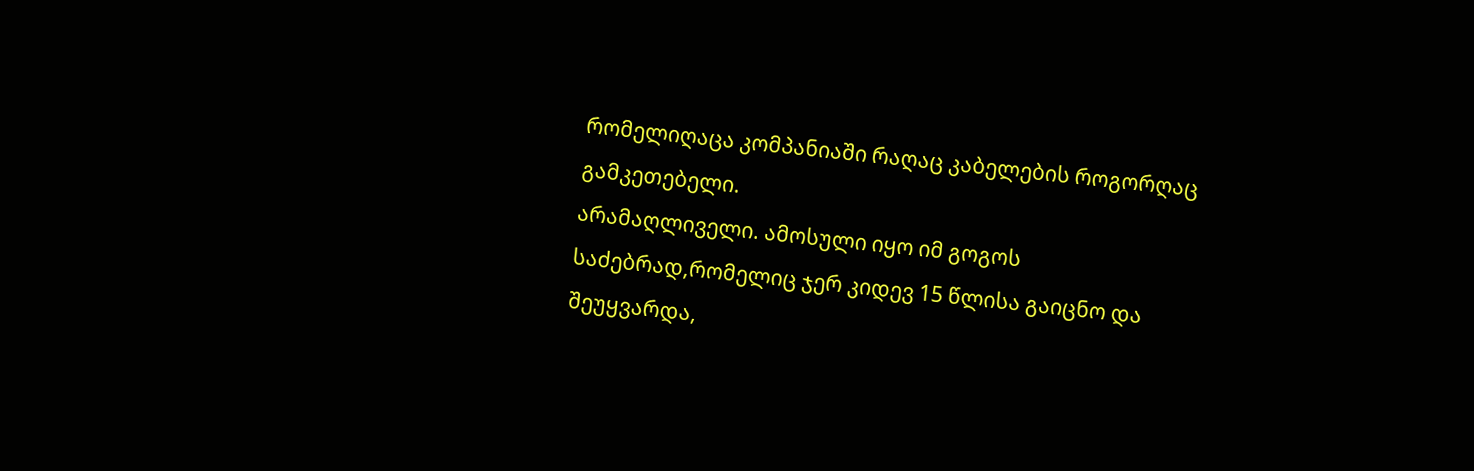რომელიღაცა კომპანიაში რაღაც კაბელების როგორღაც გამკეთებელი.
არამაღლიველი. ამოსული იყო იმ გოგოს საძებრად,რომელიც ჯერ კიდევ 15 წლისა გაიცნო და შეუყვარდა,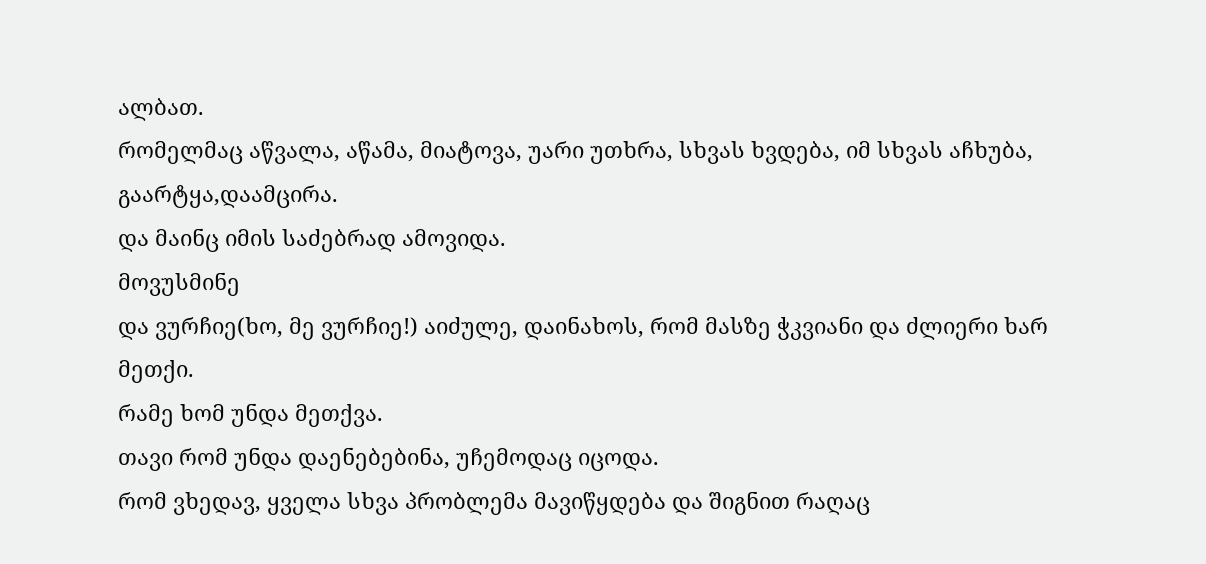ალბათ.
რომელმაც აწვალა, აწამა, მიატოვა, უარი უთხრა, სხვას ხვდება, იმ სხვას აჩხუბა, გაარტყა,დაამცირა.
და მაინც იმის საძებრად ამოვიდა.
მოვუსმინე
და ვურჩიე(ხო, მე ვურჩიე!) აიძულე, დაინახოს, რომ მასზე ჭკვიანი და ძლიერი ხარ მეთქი.
რამე ხომ უნდა მეთქვა.
თავი რომ უნდა დაენებებინა, უჩემოდაც იცოდა.
რომ ვხედავ, ყველა სხვა პრობლემა მავიწყდება და შიგნით რაღაც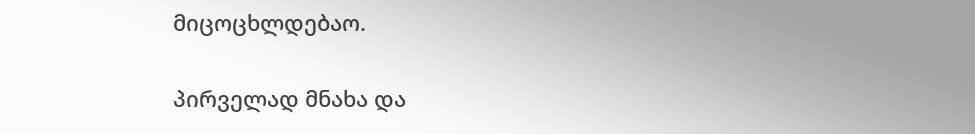მიცოცხლდებაო.

პირველად მნახა და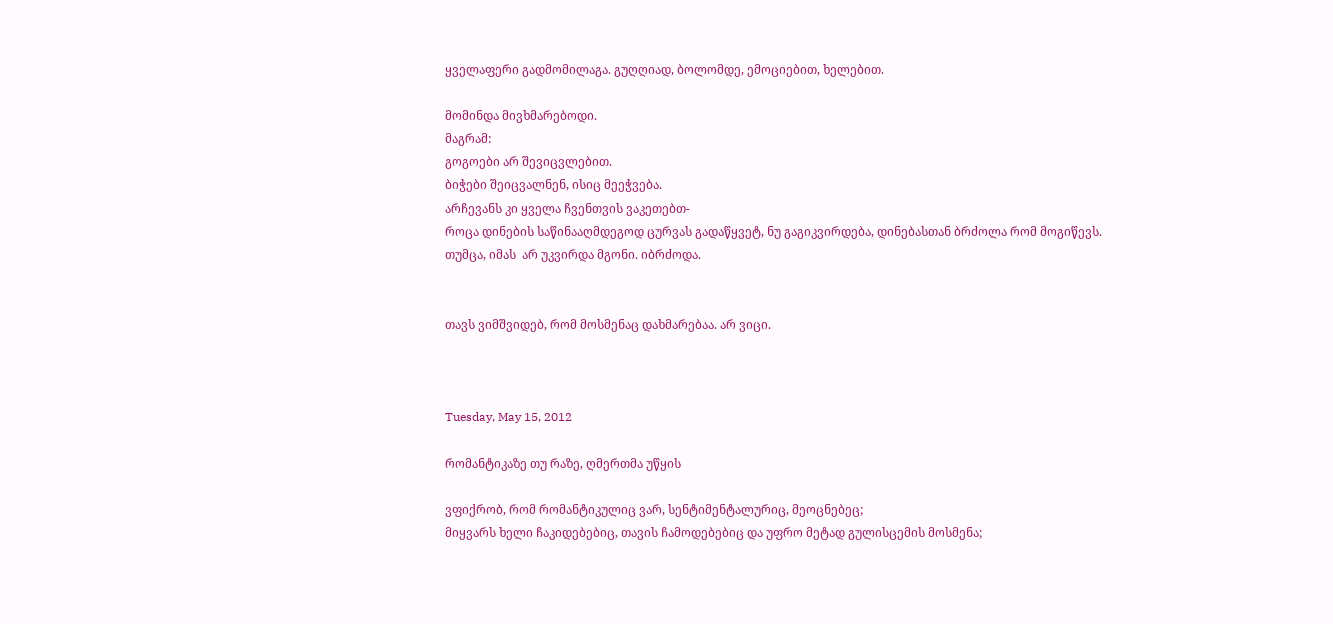ყველაფერი გადმომილაგა. გუღღიად, ბოლომდე, ემოციებით, ხელებით.

მომინდა მივხმარებოდი.
მაგრამ:
გოგოები არ შევიცვლებით.
ბიჭები შეიცვალნენ, ისიც მეეჭვება.
არჩევანს კი ყველა ჩვენთვის ვაკეთებთ-
როცა დინების საწინააღმდეგოდ ცურვას გადაწყვეტ, ნუ გაგიკვირდება, დინებასთან ბრძოლა რომ მოგიწევს.
თუმცა, იმას  არ უკვირდა მგონი. იბრძოდა.


თავს ვიმშვიდებ, რომ მოსმენაც დახმარებაა. არ ვიცი.



Tuesday, May 15, 2012

რომანტიკაზე თუ რაზე, ღმერთმა უწყის

ვფიქრობ, რომ რომანტიკულიც ვარ, სენტიმენტალურიც, მეოცნებეც;
მიყვარს ხელი ჩაკიდებებიც, თავის ჩამოდებებიც და უფრო მეტად გულისცემის მოსმენა;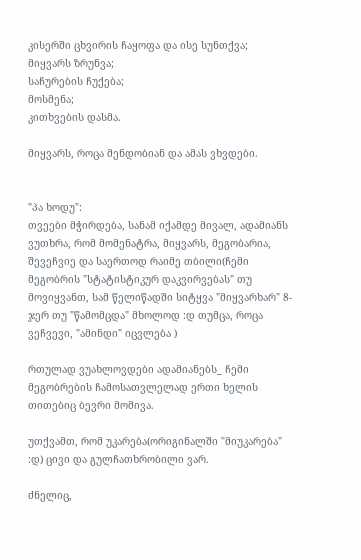კისერში ცხვირის ჩაყოფა და ისე სუნთქვა;
მიყვარს ზრუნვა;
საჩურების ჩუქება;
მოსმენა;
კითხვების დასმა.

მიყვარს, როცა მენდობიან და ამას ვხვდები.


"პა ხოდუ":
თვეები მჭირდება, სანამ იქამდე მივალ, ადამიანს ვუთხრა, რომ მომენატრა, მიყვარს, მეგობარია, შევეჩვიე და საერთოდ რაიმე თბილი(ჩემი მეგობრის "სტატისტიკურ დაკვირვებას" თუ მოვიყვანთ, სამ წელიწადში სიტყვა "მიყვარხარ" 8-ჯერ თუ "წამომცდა" მხოლოდ :დ თუმცა, როცა ვეჩვევი, "ამინდი" იცვლება )

რთულად ვუახლოვდები ადამიანებს_ ჩემი მეგობრების ჩამოსათვლელად ერთი ხელის თითებიც ბევრი მომივა.

უთქვამთ, რომ უკარება(ორიგინალში "მიუკარება" :დ) ცივი და გულჩათხრობილი ვარ.

ძნელიც,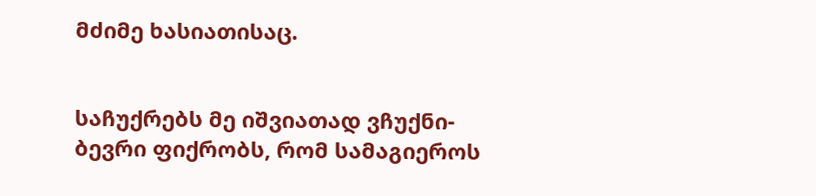მძიმე ხასიათისაც.


საჩუქრებს მე იშვიათად ვჩუქნი-ბევრი ფიქრობს, რომ სამაგიეროს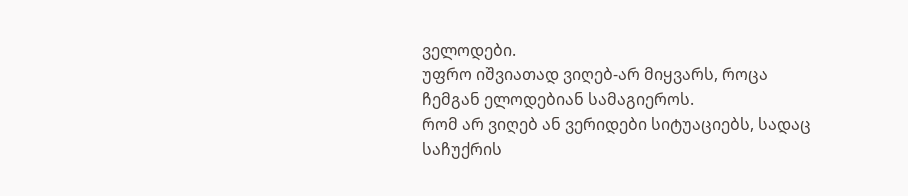ველოდები.
უფრო იშვიათად ვიღებ-არ მიყვარს, როცა ჩემგან ელოდებიან სამაგიეროს.
რომ არ ვიღებ ან ვერიდები სიტუაციებს, სადაც საჩუქრის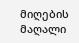მიღების მაღალი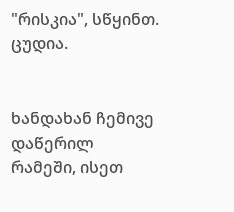"რისკია", სწყინთ.
ცუდია.


ხანდახან ჩემივე დაწერილ რამეში, ისეთ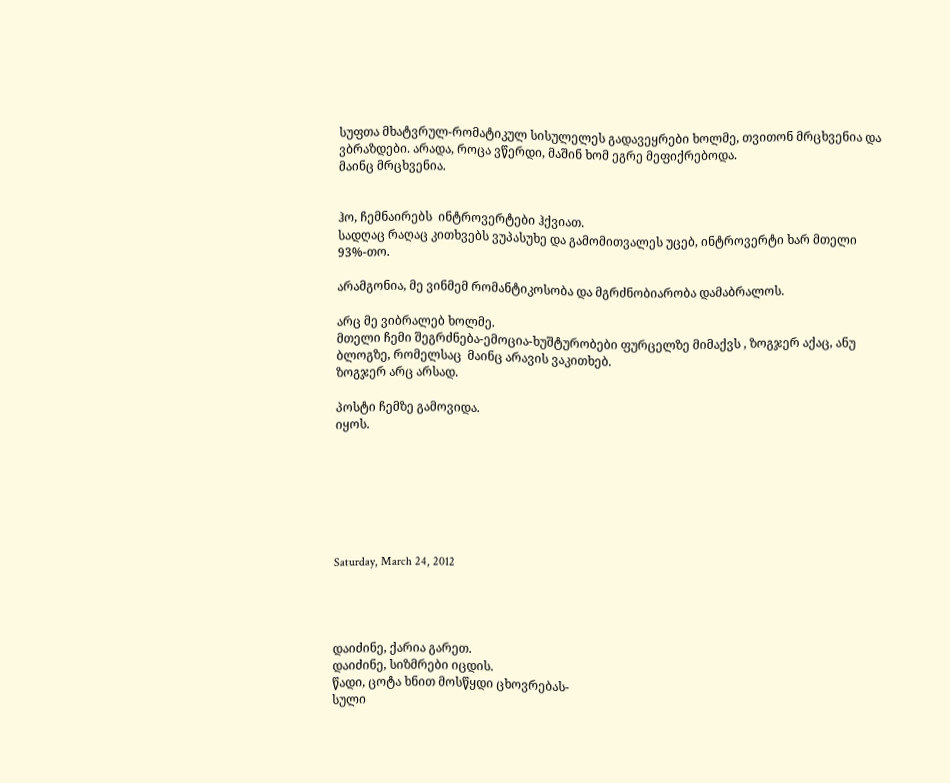სუფთა მხატვრულ-რომატიკულ სისულელეს გადავეყრები ხოლმე, თვითონ მრცხვენია და ვბრაზდები. არადა, როცა ვწერდი, მაშინ ხომ ეგრე მეფიქრებოდა.
მაინც მრცხვენია.


ჰო, ჩემნაირებს  ინტროვერტები ჰქვიათ.
სადღაც რაღაც კითხვებს ვუპასუხე და გამომითვალეს უცებ, ინტროვერტი ხარ მთელი
93%-თო.

არამგონია, მე ვინმემ რომანტიკოსობა და მგრძნობიარობა დამაბრალოს.

არც მე ვიბრალებ ხოლმე.
მთელი ჩემი შეგრძნება-ემოცია-ხუშტურობები ფურცელზე მიმაქვს , ზოგჯერ აქაც, ანუ ბლოგზე, რომელსაც  მაინც არავის ვაკითხებ.
ზოგჯერ არც არსად.

პოსტი ჩემზე გამოვიდა.
იყოს.







Saturday, March 24, 2012




დაიძინე, ქარია გარეთ.
დაიძინე, სიზმრები იცდის.
წადი, ცოტა ხნით მოსწყდი ცხოვრებას-
სული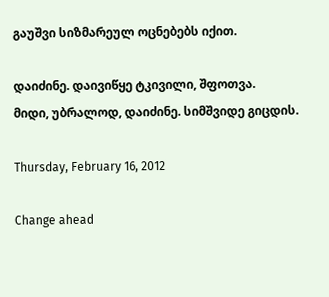გაუშვი სიზმარეულ ოცნებებს იქით.

დაიძინე. დაივიწყე ტკივილი, შფოთვა.
მიდი, უბრალოდ, დაიძინე. სიმშვიდე გიცდის.

Thursday, February 16, 2012

Change ahead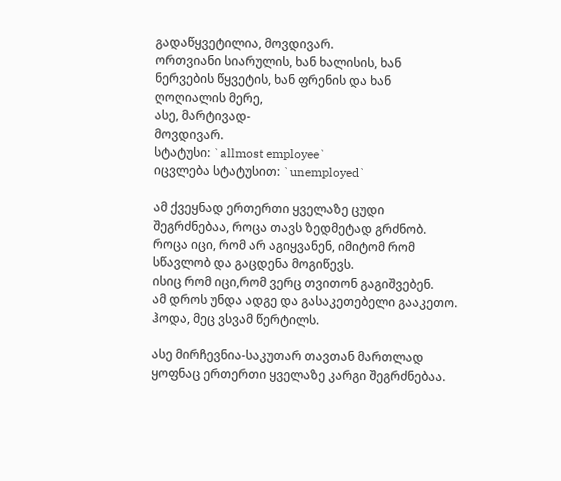გადაწყვეტილია, მოვდივარ.
ორთვიანი სიარულის, ხან ხალისის, ხან ნერვების წყვეტის, ხან ფრენის და ხან ღოღიალის მერე,
ასე, მარტივად-
მოვდივარ.
სტატუსი: `allmost employee`
იცვლება სტატუსით: `unemployed`

ამ ქვეყნად ერთერთი ყველაზე ცუდი შეგრძნებაა, როცა თავს ზედმეტად გრძნობ.
როცა იცი, რომ არ აგიყვანენ, იმიტომ რომ სწავლობ და გაცდენა მოგიწევს.
ისიც რომ იცი,რომ ვერც თვითონ გაგიშვებენ.
ამ დროს უნდა ადგე და გასაკეთებელი გააკეთო.
ჰოდა, მეც ვსვამ წერტილს.

ასე მირჩევნია-საკუთარ თავთან მართლად ყოფნაც ერთერთი ყველაზე კარგი შეგრძნებაა.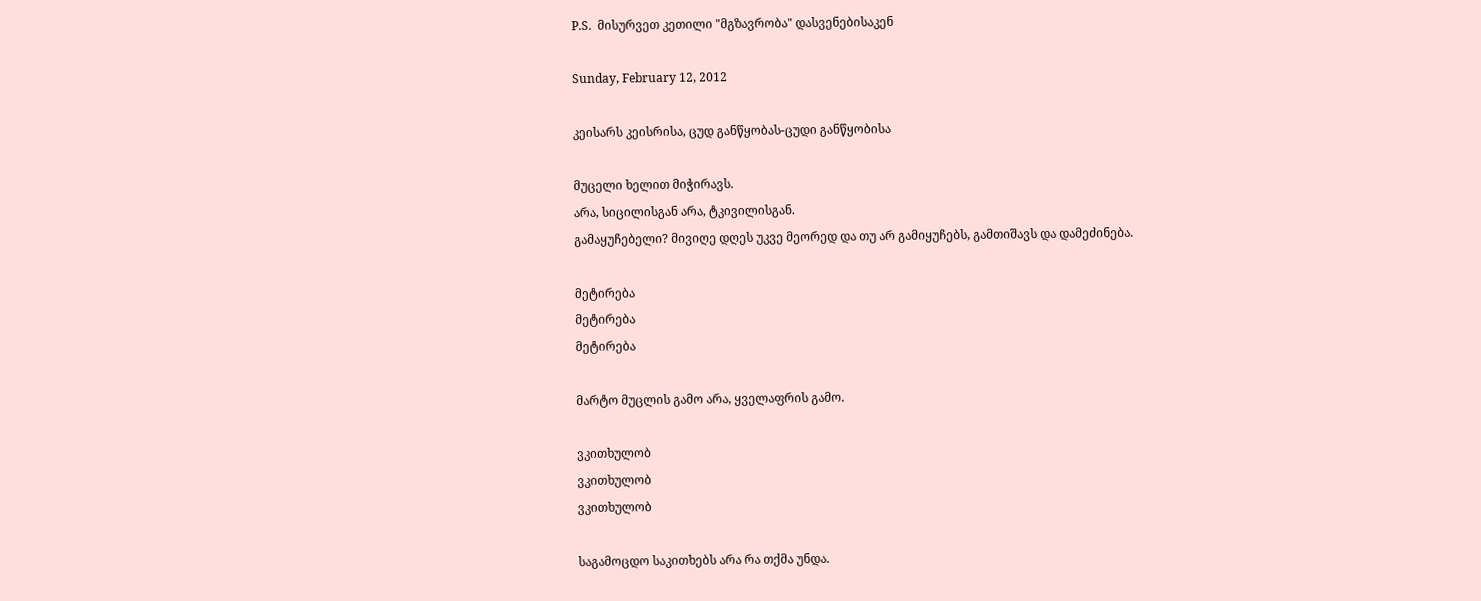P.S.  მისურვეთ კეთილი "მგზავრობა" დასვენებისაკენ

Sunday, February 12, 2012

კეისარს კეისრისა, ცუდ განწყობას-ცუდი განწყობისა

მუცელი ხელით მიჭირავს.
არა, სიცილისგან არა, ტკივილისგან.
გამაყუჩებელი? მივიღე დღეს უკვე მეორედ და თუ არ გამიყუჩებს, გამთიშავს და დამეძინება.

მეტირება
მეტირება
მეტირება

მარტო მუცლის გამო არა, ყველაფრის გამო.

ვკითხულობ
ვკითხულობ
ვკითხულობ

საგამოცდო საკითხებს არა რა თქმა უნდა.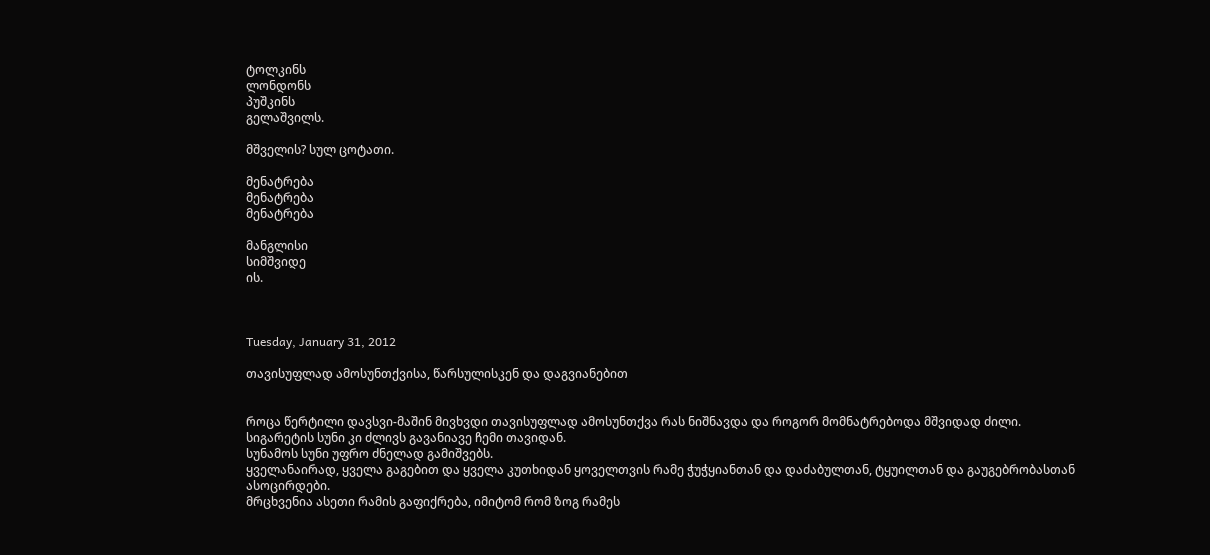ტოლკინს
ლონდონს
პუშკინს
გელაშვილს.

მშველის? სულ ცოტათი.

მენატრება
მენატრება
მენატრება

მანგლისი
სიმშვიდე
ის.



Tuesday, January 31, 2012

თავისუფლად ამოსუნთქვისა, წარსულისკენ და დაგვიანებით


როცა წერტილი დავსვი-მაშინ მივხვდი თავისუფლად ამოსუნთქვა რას ნიშნავდა და როგორ მომნატრებოდა მშვიდად ძილი.
სიგარეტის სუნი კი ძლივს გავანიავე ჩემი თავიდან.
სუნამოს სუნი უფრო ძნელად გამიშვებს.
ყველანაირად, ყველა გაგებით და ყველა კუთხიდან ყოველთვის რამე ჭუჭყიანთან და დაძაბულთან, ტყუილთან და გაუგებრობასთან ასოცირდები.
მრცხვენია ასეთი რამის გაფიქრება, იმიტომ რომ ზოგ რამეს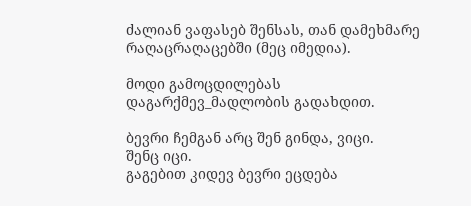ძალიან ვაფასებ შენსას, თან დამეხმარე რაღაცრაღაცებში (მეც იმედია).

მოდი გამოცდილებას დაგარქმევ_მადლობის გადახდით.

ბევრი ჩემგან არც შენ გინდა, ვიცი.
შენც იცი.
გაგებით კიდევ ბევრი ეცდება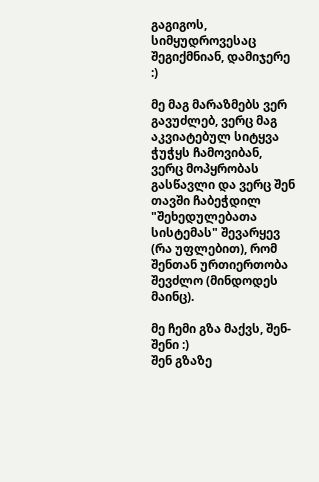გაგიგოს, სიმყუდროვესაც შეგიქმნიან, დამიჯერე :)

მე მაგ მარაზმებს ვერ გავუძლებ, ვერც მაგ აკვიატებულ სიტყვა ჭუჭყს ჩამოვიბან, ვერც მოპყრობას გასწავლი და ვერც შენ თავში ჩაბეჭდილ "შეხედულებათა სისტემას" შევარყევ (რა უფლებით), რომ შენთან ურთიერთობა შევძლო (მინდოდეს მაინც).

მე ჩემი გზა მაქვს, შენ-შენი :)
შენ გზაზე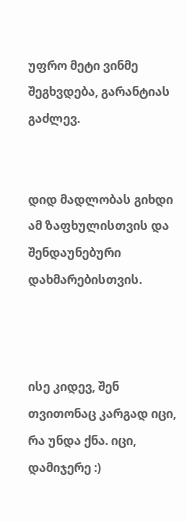უფრო მეტი ვინმე შეგხვდება, გარანტიას გაძლევ.


დიდ მადლობას გიხდი ამ ზაფხულისთვის და შენდაუნებური დახმარებისთვის.



ისე კიდევ, შენ თვითონაც კარგად იცი, რა უნდა ქნა. იცი, დამიჯერე :)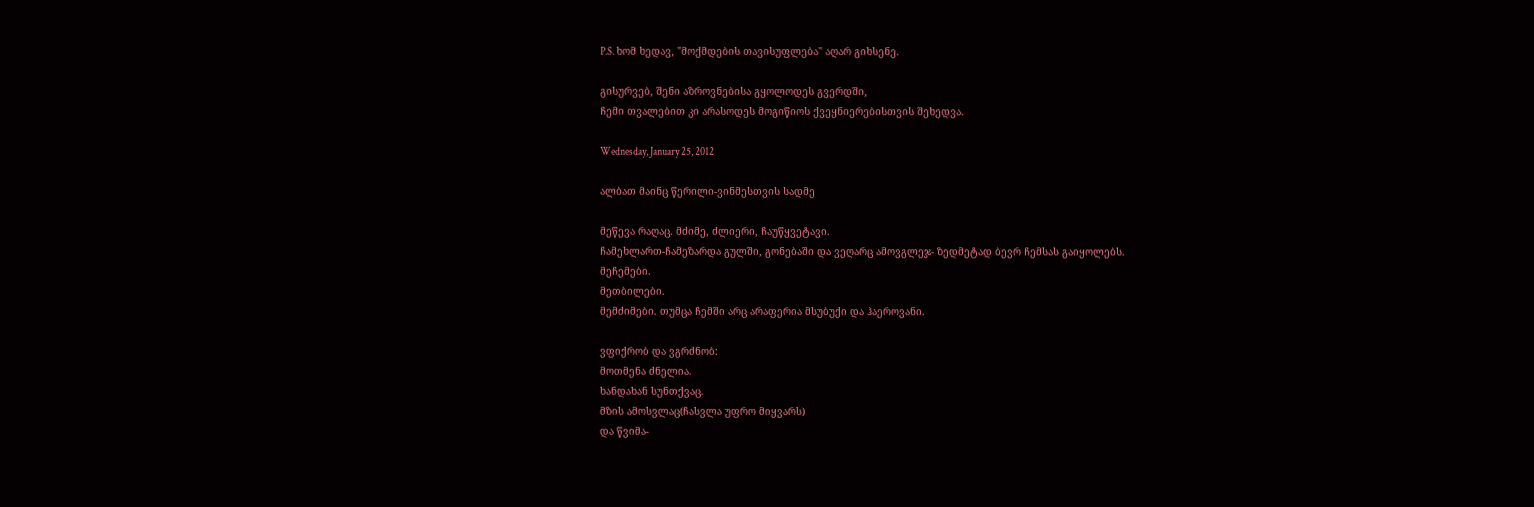P.S. ხომ ხედავ, "მოქმდების თავისუფლება" აღარ გიხსენე.

გისურვებ, შენი აზროვნებისა გყოლოდეს გვერდში,
ჩემი თვალებით კი არასოდეს მოგიწიოს ქვეყნიერებისთვის შეხედვა.

Wednesday, January 25, 2012

ალბათ მაინც წერილი-ვინმესთვის სადმე

მეწევა რაღაც. მძიმე, ძლიერი, ჩაუწყვეტავი.
ჩამეხლართ-ჩამეზარდა გულში, გონებაში და ვეღარც ამოვგლეჯ- ზედმეტად ბევრ ჩემსას გაიყოლებს.
მეჩემები.
მეთბილები.
მემძიმები. თუმცა ჩემში არც არაფერია მსუბუქი და ჰაეროვანი.

ვფიქრობ და ვგრძნობ:
მოთმენა ძნელია.
ხანდახან სუნთქვაც.
მზის ამოსვლაც(ჩასვლა უფრო მიყვარს)
და წვიმა-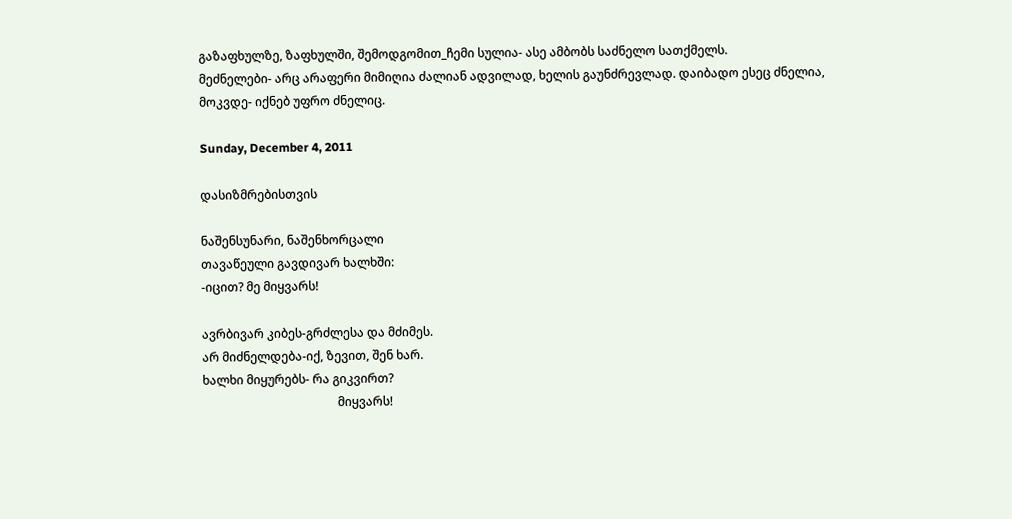გაზაფხულზე, ზაფხულში, შემოდგომით_ჩემი სულია- ასე ამბობს საძნელო სათქმელს.
მეძნელები- არც არაფერი მიმიღია ძალიან ადვილად, ხელის გაუნძრევლად. დაიბადო ესეც ძნელია, მოკვდე- იქნებ უფრო ძნელიც.

Sunday, December 4, 2011

დასიზმრებისთვის

ნაშენსუნარი, ნაშენხორცალი
თავაწეული გავდივარ ხალხში:
-იცით? მე მიყვარს!

ავრბივარ კიბეს-გრძლესა და მძიმეს.
არ მიძნელდება-იქ, ზევით, შენ ხარ.
ხალხი მიყურებს- რა გიკვირთ?
                                             მიყვარს!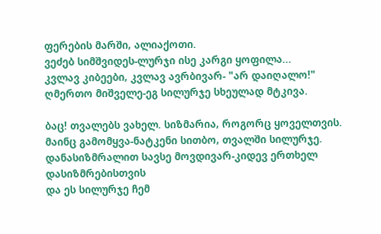ფერების მარში, ალიაქოთი.
ვეძებ სიმშვიდეს-ლურჯი ისე კარგი ყოფილა...
კვლავ კიბეები, კვლავ ავრბივარ- "არ დაიღალო!"
ღმერთო მიშველე-ეგ სილურჯე სხეულად მტკივა.

ბაც! თვალებს ვახელ. სიზმარია, როგორც ყოველთვის.
მაინც გამომყვა-ნატკენი სითბო, თვალში სილურჯე.
დანასიზმრალით სავსე მოვდივარ-კიდევ ერთხელ დასიზმრებისთვის
და ეს სილურჯე ჩემ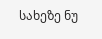სახეზე ნუ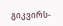გიკვირს-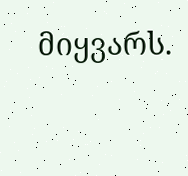მიყვარს.